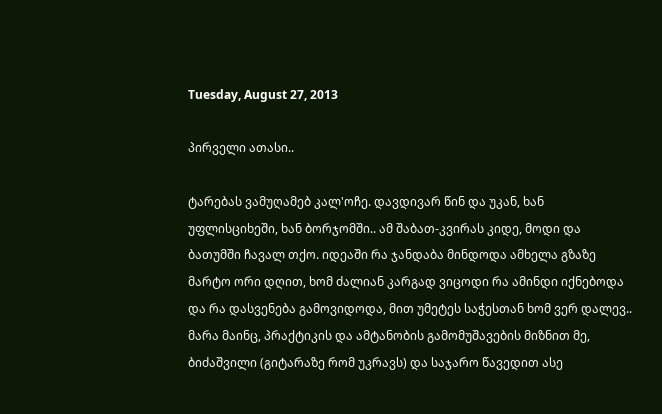Tuesday, August 27, 2013

პირველი ათასი..

ტარებას ვამუღამებ კალ'ოჩე. დავდივარ წინ და უკან, ხან უფლისციხეში, ხან ბორჯომში.. ამ შაბათ-კვირას კიდე, მოდი და ბათუმში ჩავალ თქო. იდეაში რა ჯანდაბა მინდოდა ამხელა გზაზე მარტო ორი დღით, ხომ ძალიან კარგად ვიცოდი რა ამინდი იქნებოდა და რა დასვენება გამოვიდოდა, მით უმეტეს საჭესთან ხომ ვერ დალევ.. მარა მაინც, პრაქტიკის და ამტანობის გამომუშავების მიზნით მე, ბიძაშვილი (გიტარაზე რომ უკრავს) და საჯარო წავედით ასე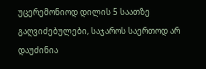უცერემონიოდ დილის 5 საათზე გაღვიძებულები, საჯაროს საერთოდ არ დაუძინია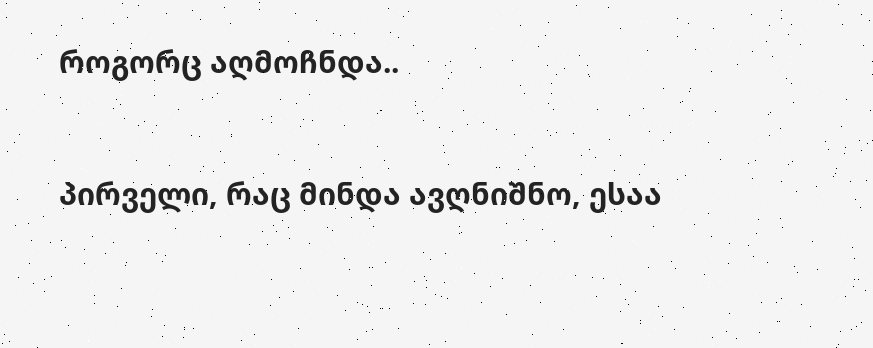როგორც აღმოჩნდა..


პირველი, რაც მინდა ავღნიშნო, ესაა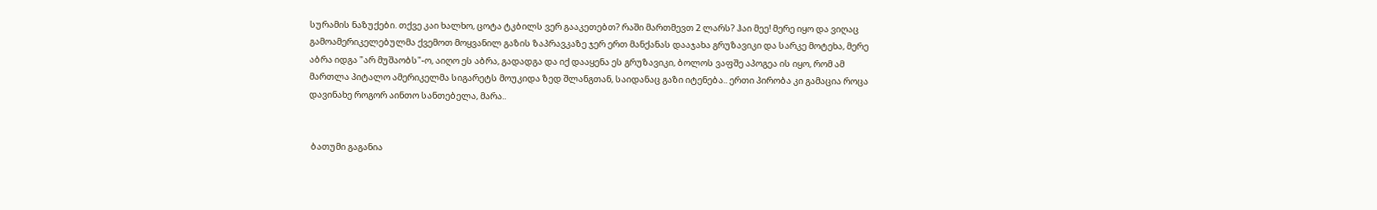სურამის ნაზუქები. თქვე კაი ხალხო, ცოტა ტკბილს ვერ გააკეთებთ? რაში მართმევთ 2 ლარს? ჰაი მეე! მერე იყო და ვიღაც გამოამერიკელებულმა ქვემოთ მოყვანილ გაზის ზაპრავკაზე ჯერ ერთ მანქანას დააჯახა გრუზავიკი და სარკე მოტეხა, მერე აბრა იდგა "არ მუშაობს"-ო, აიღო ეს აბრა, გადადგა და იქ დააყენა ეს გრუზავიკი, ბოლოს ვაფშე აპოგეა ის იყო, რომ ამ მართლა პიტალო ამერიკელმა სიგარეტს მოუკიდა ზედ შლანგთან, საიდანაც გაზი იტენება.. ერთი პირობა კი გამაცია როცა დავინახე როგორ აინთო სანთებელა, მარა..


 ბათუმი გაგანია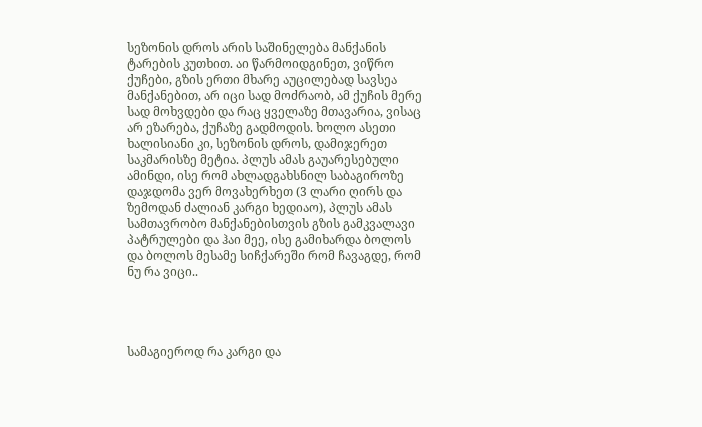სეზონის დროს არის საშინელება მანქანის ტარების კუთხით. აი წარმოიდგინეთ, ვიწრო ქუჩები, გზის ერთი მხარე აუცილებად სავსეა მანქანებით, არ იცი სად მოძრაობ, ამ ქუჩის მერე სად მოხვდები და რაც ყველაზე მთავარია, ვისაც არ ეზარება, ქუჩაზე გადმოდის. ხოლო ასეთი ხალისიანი კი, სეზონის დროს, დამიჯერეთ საკმარისზე მეტია. პლუს ამას გაუარესებული ამინდი, ისე რომ ახლადგახსნილ საბაგიროზე დაჯდომა ვერ მოვახერხეთ (3 ლარი ღირს და ზემოდან ძალიან კარგი ხედიაო), პლუს ამას სამთავრობო მანქანებისთვის გზის გამკვალავი პატრულები და ჰაი მეე, ისე გამიხარდა ბოლოს და ბოლოს მესამე სიჩქარეში რომ ჩავაგდე, რომ ნუ რა ვიცი..




სამაგიეროდ რა კარგი და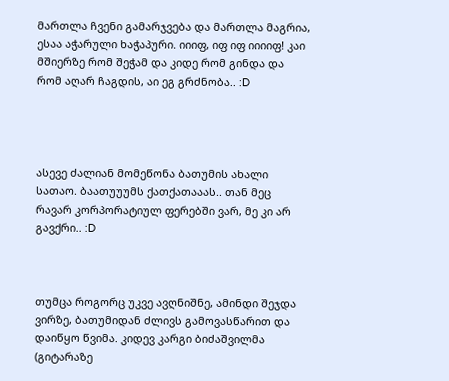მართლა ჩვენი გამარჯვება და მართლა მაგრია, ესაა აჭარული ხაჭაპური. იიიფ, იფ იფ იიიიფ! კაი მშიერზე რომ შეჭამ და კიდე რომ გინდა და რომ აღარ ჩაგდის, აი ეგ გრძნობა.. :D




ასევე ძალიან მომეწონა ბათუმის ახალი სათაო. ბაათუუუმს ქათქათააას.. თან მეც რავარ კორპორატიულ ფერებში ვარ, მე კი არ გავქრი.. :D



თუმცა როგორც უკვე ავღნიშნე, ამინდი შეჯდა ვირზე, ბათუმიდან ძლივს გამოვასწარით და დაიწყო წვიმა. კიდევ კარგი ბიძაშვილმა (გიტარაზე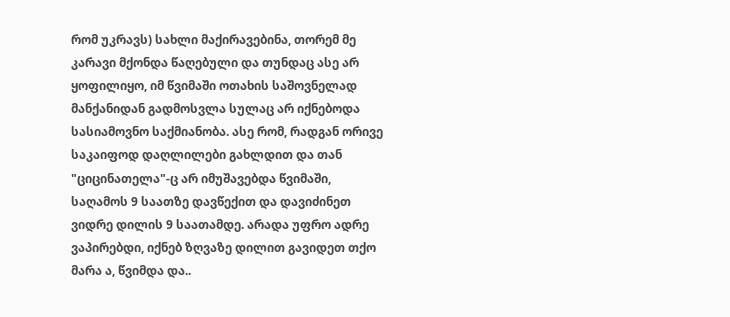რომ უკრავს) სახლი მაქირავებინა, თორემ მე კარავი მქონდა წაღებული და თუნდაც ასე არ ყოფილიყო, იმ წვიმაში ოთახის საშოვნელად მანქანიდან გადმოსვლა სულაც არ იქნებოდა სასიამოვნო საქმიანობა. ასე რომ, რადგან ორივე საკაიფოდ დაღლილები გახლდით და თან "ციცინათელა"-ც არ იმუშავებდა წვიმაში, საღამოს 9 საათზე დავწექით და დავიძინეთ ვიდრე დილის 9 საათამდე. არადა უფრო ადრე ვაპირებდი, იქნებ ზღვაზე დილით გავიდეთ თქო მარა ა, წვიმდა და..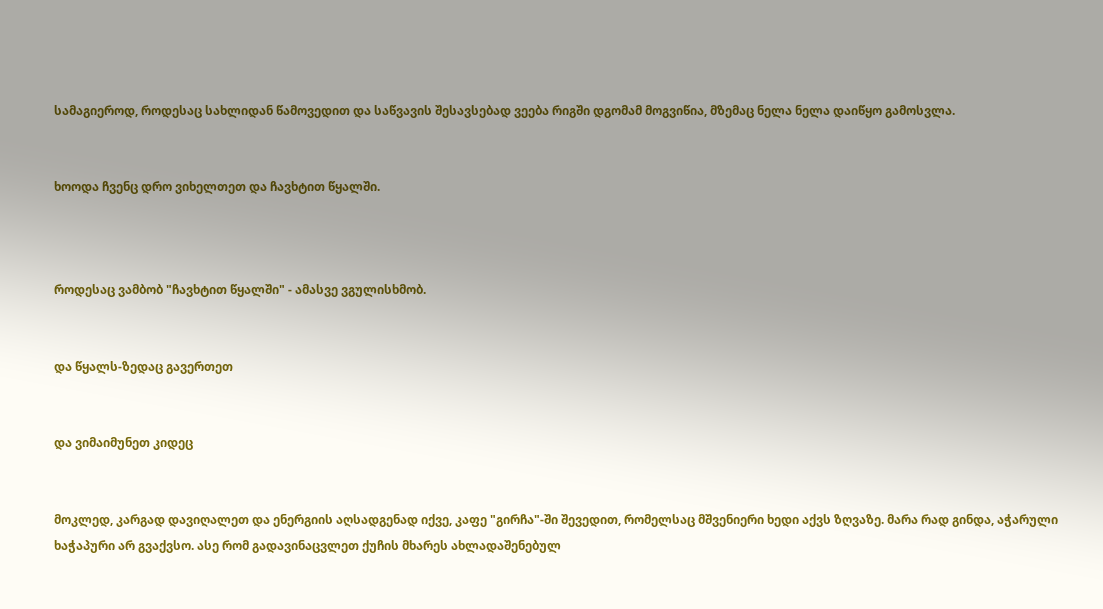სამაგიეროდ, როდესაც სახლიდან წამოვედით და საწვავის შესავსებად ვეება რიგში დგომამ მოგვიწია, მზემაც ნელა ნელა დაიწყო გამოსვლა.


ხოოდა ჩვენც დრო ვიხელთეთ და ჩავხტით წყალში.



როდესაც ვამბობ "ჩავხტით წყალში" - ამასვე ვგულისხმობ.


და წყალს-ზედაც გავერთეთ


და ვიმაიმუნეთ კიდეც


მოკლედ, კარგად დავიღალეთ და ენერგიის აღსადგენად იქვე, კაფე "გირჩა"-ში შევედით, რომელსაც მშვენიერი ხედი აქვს ზღვაზე. მარა რად გინდა, აჭარული ხაჭაპური არ გვაქვსო. ასე რომ გადავინაცვლეთ ქუჩის მხარეს ახლადაშენებულ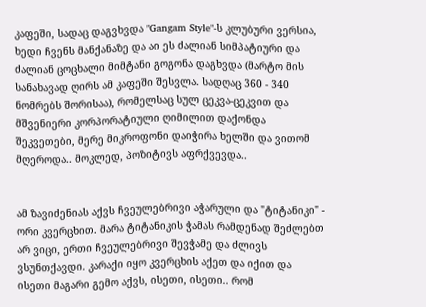კაფეში, სადაც დაგვხვდა "Gangam Style"-ს კლუბური ვერსია, ხედი ჩვენს მანქანაზე და აი ეს ძალიან სიმპატიური და ძალიან ცოცხალი მიმტანი გოგონა დაგხვდა (მარტო მის სანახავად ღირს ამ კაფეში შესვლა. სადღაც 360 - 340 ნომრებს შორისაა), რომელსაც სულ ცეკვა-ცეკვით და მშვენიერი კორპორატიული ღიმილით დაქონდა შეკვეთები, მერე მიკროფონი დაიჭირა ხელში და ვითომ მღეროდა.. მოკლედ, პოზიტივს აფრქვევდა..


ამ ზავიძენიას აქვს ჩვეულებრივი აჭარული და "ტიტანიკი" - ორი კვერცხით. მარა ტიტანიკის ჭამას რამდენად შეძლებთ არ ვიცი, ერთი ჩვეულებრივი შევჭამე და ძლივს ვსუნთქავდი. კარაქი იყო კვერცხის აქეთ და იქით და ისეთი მაგარი გემო აქვს, ისეთი, ისეთი.. რომ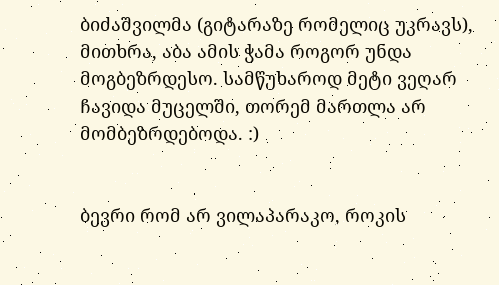ბიძაშვილმა (გიტარაზე რომელიც უკრავს), მითხრა, აბა ამის ჭამა როგორ უნდა მოგბეზრდესო. სამწუხაროდ მეტი ვეღარ ჩავიდა მუცელში, თორემ მართლა არ მომბეზრდებოდა. :)


ბევრი რომ არ ვილაპარაკო, როკის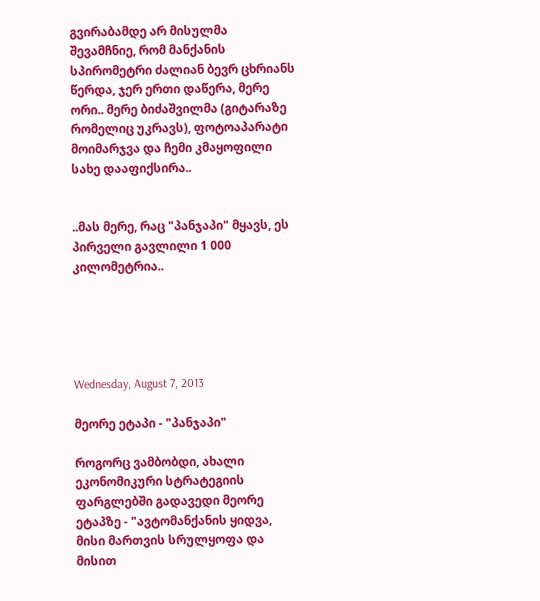გვირაბამდე არ მისულმა შევამჩნიე, რომ მანქანის სპირომეტრი ძალიან ბევრ ცხრიანს წერდა, ჯერ ერთი დაწერა, მერე ორი.. მერე ბიძაშვილმა (გიტარაზე რომელიც უკრავს), ფოტოაპარატი მოიმარჯვა და ჩემი კმაყოფილი სახე დააფიქსირა..


..მას მერე, რაც "პანჯაპი" მყავს, ეს პირველი გავლილი 1 000 კილომეტრია..





Wednesday, August 7, 2013

მეორე ეტაპი - "პანჯაპი"

როგორც ვამბობდი, ახალი ეკონომიკური სტრატეგიის ფარგლებში გადავედი მეორე ეტაპზე - "ავტომანქანის ყიდვა, მისი მართვის სრულყოფა და მისით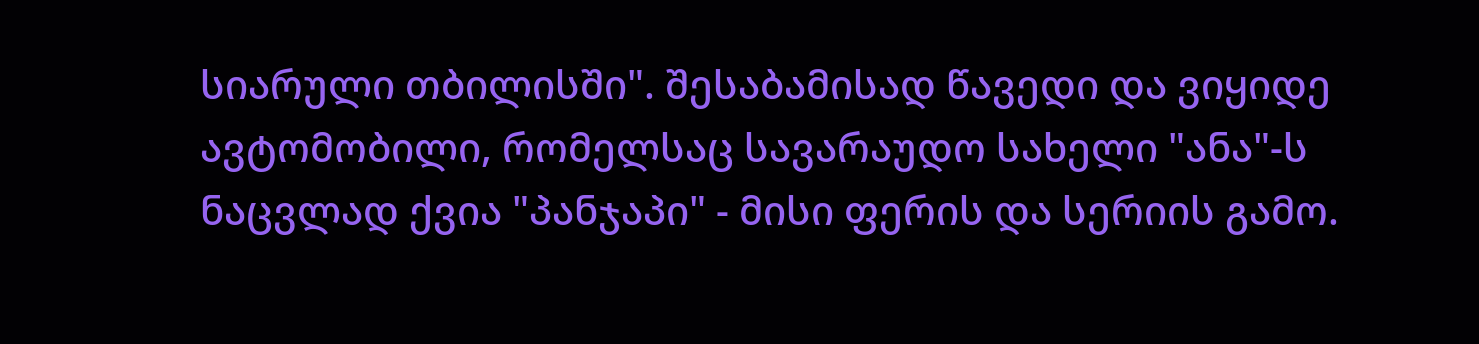სიარული თბილისში". შესაბამისად წავედი და ვიყიდე ავტომობილი, რომელსაც სავარაუდო სახელი "ანა"-ს ნაცვლად ქვია "პანჯაპი" - მისი ფერის და სერიის გამო.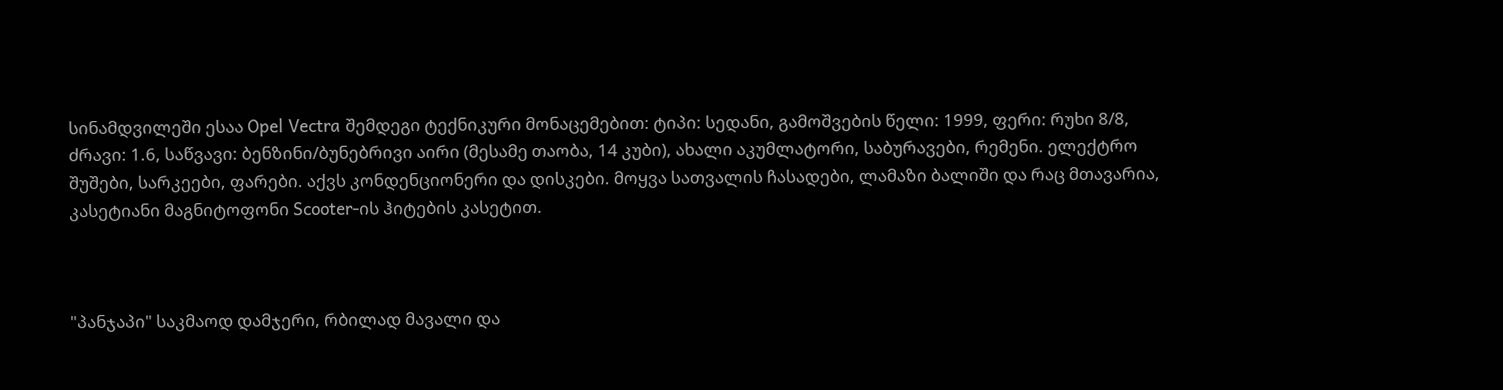სინამდვილეში ესაა Opel Vectra შემდეგი ტექნიკური მონაცემებით: ტიპი: სედანი, გამოშვების წელი: 1999, ფერი: რუხი 8/8, ძრავი: 1.6, საწვავი: ბენზინი/ბუნებრივი აირი (მესამე თაობა, 14 კუბი), ახალი აკუმლატორი, საბურავები, რემენი. ელექტრო შუშები, სარკეები, ფარები. აქვს კონდენციონერი და დისკები. მოყვა სათვალის ჩასადები, ლამაზი ბალიში და რაც მთავარია, კასეტიანი მაგნიტოფონი Scooter-ის ჰიტების კასეტით.



"პანჯაპი" საკმაოდ დამჯერი, რბილად მავალი და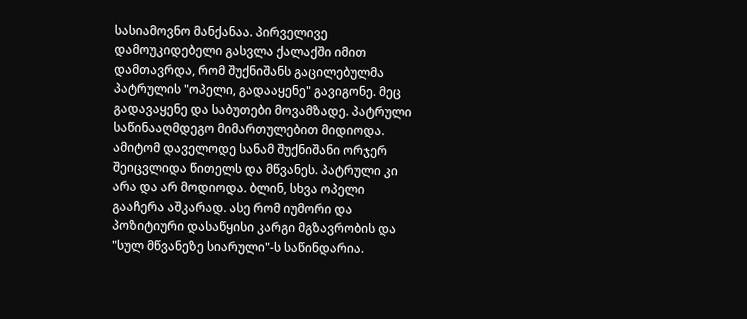სასიამოვნო მანქანაა. პირველივე დამოუკიდებელი გასვლა ქალაქში იმით დამთავრდა, რომ შუქნიშანს გაცილებულმა პატრულის "ოპელი, გადააყენე" გავიგონე. მეც გადავაყენე და საბუთები მოვამზადე. პატრული საწინააღმდეგო მიმართულებით მიდიოდა. ამიტომ დაველოდე სანამ შუქნიშანი ორჯერ შეიცვლიდა წითელს და მწვანეს. პატრული კი არა და არ მოდიოდა. ბლინ, სხვა ოპელი გააჩერა აშკარად. ასე რომ იუმორი და პოზიტიური დასაწყისი კარგი მგზავრობის და "სულ მწვანეზე სიარული"-ს საწინდარია.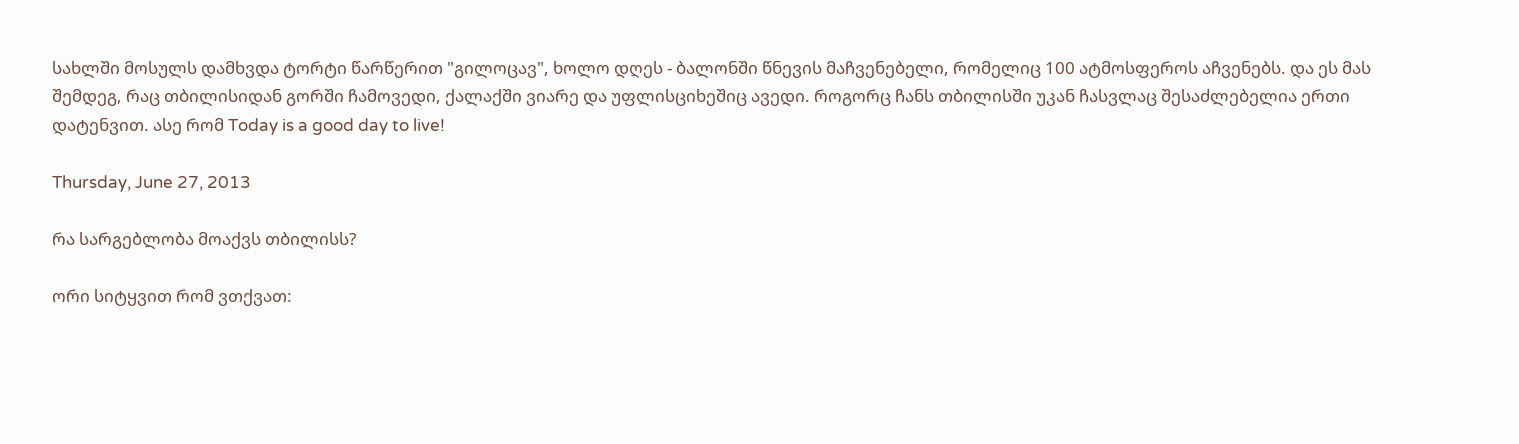სახლში მოსულს დამხვდა ტორტი წარწერით "გილოცავ", ხოლო დღეს - ბალონში წნევის მაჩვენებელი, რომელიც 100 ატმოსფეროს აჩვენებს. და ეს მას შემდეგ, რაც თბილისიდან გორში ჩამოვედი, ქალაქში ვიარე და უფლისციხეშიც ავედი. როგორც ჩანს თბილისში უკან ჩასვლაც შესაძლებელია ერთი დატენვით. ასე რომ Today is a good day to live!

Thursday, June 27, 2013

რა სარგებლობა მოაქვს თბილისს?

ორი სიტყვით რომ ვთქვათ: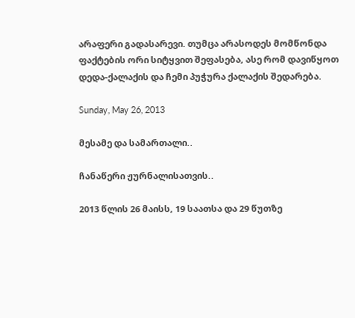არაფერი გადასარევი. თუმცა არასოდეს მომწონდა ფაქტების ორი სიტყვით შეფასება, ასე რომ დავიწყოთ დედა-ქალაქის და ჩემი პუჭურა ქალაქის შედარება.

Sunday, May 26, 2013

მესამე და სამართალი..

ჩანაწერი ჟურნალისათვის..

2013 წლის 26 მაისს, 19 საათსა და 29 წუთზე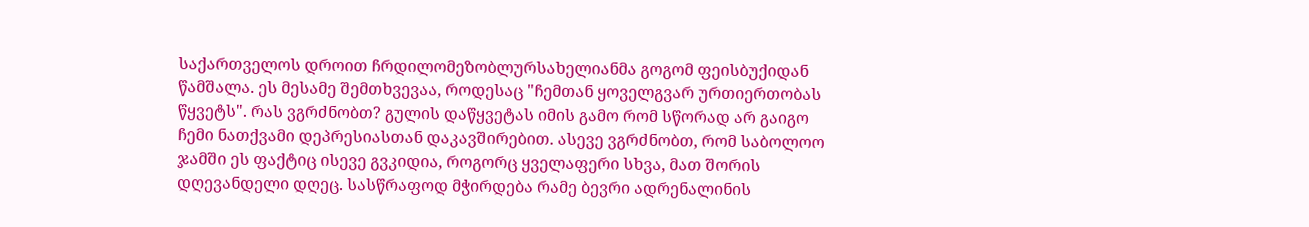საქართველოს დროით ჩრდილომეზობლურსახელიანმა გოგომ ფეისბუქიდან წამშალა. ეს მესამე შემთხვევაა, როდესაც "ჩემთან ყოველგვარ ურთიერთობას წყვეტს". რას ვგრძნობთ? გულის დაწყვეტას იმის გამო რომ სწორად არ გაიგო ჩემი ნათქვამი დეპრესიასთან დაკავშირებით. ასევე ვგრძნობთ, რომ საბოლოო ჯამში ეს ფაქტიც ისევე გვკიდია, როგორც ყველაფერი სხვა, მათ შორის დღევანდელი დღეც. სასწრაფოდ მჭირდება რამე ბევრი ადრენალინის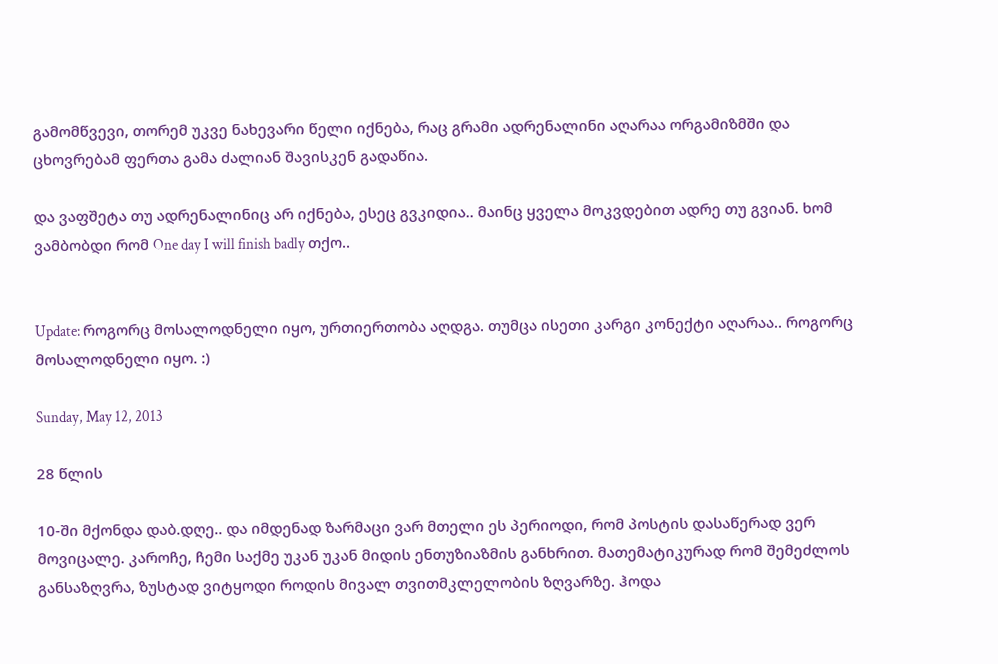გამომწვევი, თორემ უკვე ნახევარი წელი იქნება, რაც გრამი ადრენალინი აღარაა ორგამიზმში და ცხოვრებამ ფერთა გამა ძალიან შავისკენ გადაწია.

და ვაფშეტა თუ ადრენალინიც არ იქნება, ესეც გვკიდია.. მაინც ყველა მოკვდებით ადრე თუ გვიან. ხომ ვამბობდი რომ One day I will finish badly თქო..


Update: როგორც მოსალოდნელი იყო, ურთიერთობა აღდგა. თუმცა ისეთი კარგი კონექტი აღარაა.. როგორც მოსალოდნელი იყო. :)

Sunday, May 12, 2013

28 წლის

10-ში მქონდა დაბ.დღე.. და იმდენად ზარმაცი ვარ მთელი ეს პერიოდი, რომ პოსტის დასაწერად ვერ მოვიცალე. კაროჩე, ჩემი საქმე უკან უკან მიდის ენთუზიაზმის განხრით. მათემატიკურად რომ შემეძლოს განსაზღვრა, ზუსტად ვიტყოდი როდის მივალ თვითმკლელობის ზღვარზე. ჰოდა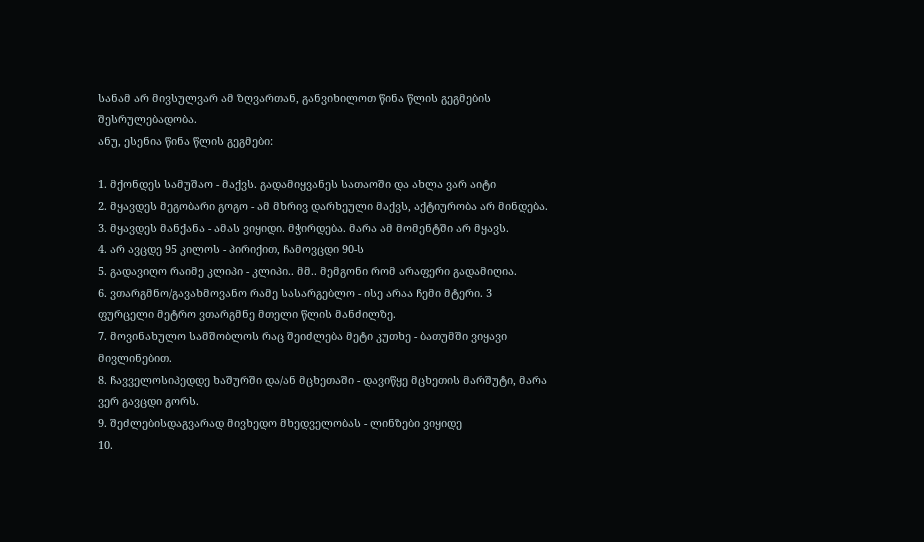სანამ არ მივსულვარ ამ ზღვართან, განვიხილოთ წინა წლის გეგმების შესრულებადობა.
ანუ, ესენია წინა წლის გეგმები:

1. მქონდეს სამუშაო - მაქვს. გადამიყვანეს სათაოში და ახლა ვარ აიტი
2. მყავდეს მეგობარი გოგო - ამ მხრივ დარხეული მაქვს, აქტიურობა არ მინდება.
3. მყავდეს მანქანა - ამას ვიყიდი. მჭირდება. მარა ამ მომენტში არ მყავს.
4. არ ავცდე 95 კილოს - პირიქით, ჩამოვცდი 90-ს
5. გადავიღო რაიმე კლიპი - კლიპი.. მმ.. მემგონი რომ არაფერი გადამიღია.
6. ვთარგმნო/გავახმოვანო რამე სასარგებლო - ისე არაა ჩემი მტერი. 3 ფურცელი მეტრო ვთარგმნე მთელი წლის მანძილზე.
7. მოვინახულო სამშობლოს რაც შეიძლება მეტი კუთხე - ბათუმში ვიყავი მივლინებით.
8. ჩავველოსიპედდე ხაშურში და/ან მცხეთაში - დავიწყე მცხეთის მარშუტი, მარა ვერ გავცდი გორს.
9. შეძლებისდაგვარად მივხედო მხედველობას - ლინზები ვიყიდე
10.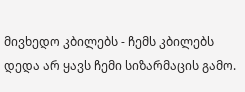მივხედო კბილებს - ჩემს კბილებს დედა არ ყავს ჩემი სიზარმაცის გამო.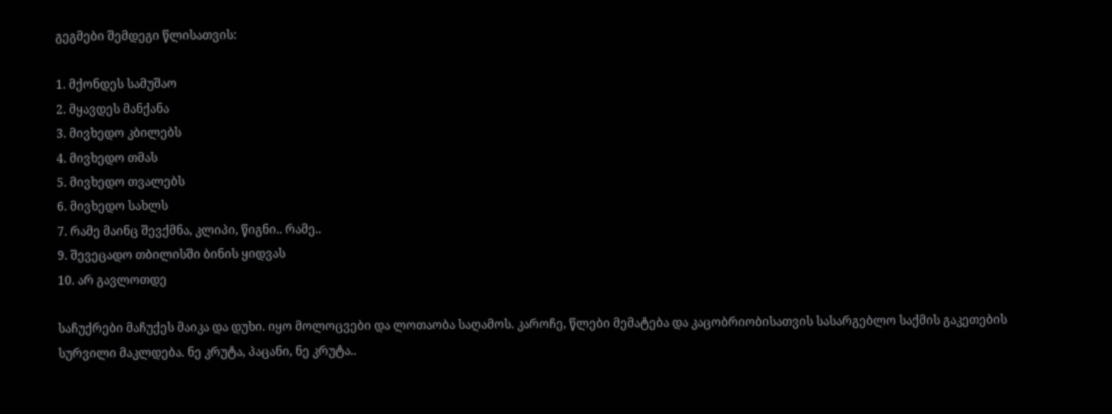გეგმები შემდეგი წლისათვის:

1. მქონდეს სამუშაო
2. მყავდეს მანქანა
3. მივხედო კბილებს
4. მივხედო თმას
5. მივხედო თვალებს
6. მივხედო სახლს
7. რამე მაინც შევქმნა, კლიპი, წიგნი.. რამე..
9. შევეცადო თბილისში ბინის ყიდვას
10. არ გავლოთდე

საჩუქრები მაჩუქეს მაიკა და დუხი. იყო მოლოცვები და ლოთაობა საღამოს. კაროჩე, წლები მემატება და კაცობრიობისათვის სასარგებლო საქმის გაკეთების სურვილი მაკლდება. ნე კრუტა, პაცანი, ნე კრუტა..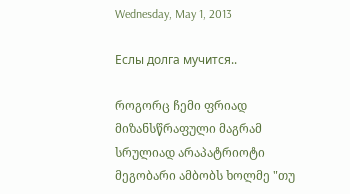Wednesday, May 1, 2013

Еслы долга мучится..

როგორც ჩემი ფრიად მიზანსწრაფული მაგრამ სრულიად არაპატრიოტი მეგობარი ამბობს ხოლმე "თუ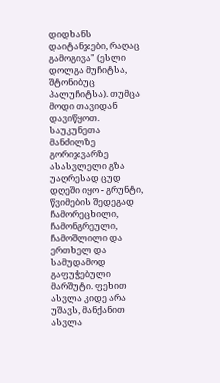დიდხანს დაიტანჯები, რაღაც გამოგივა" (ესლი დოლგა მუჩიტსა, შტონიბუც პალუჩიტსა). თუმცა მოდი თავიდან დავიწყოთ. საუკუნეთა მანძილზე გორიჯვარზე ასასვლელი გზა უაღრესად ცუდ დღეში იყო - გრუნტი, წვიმების შედეგად ჩამორეცხილი, ჩამონგრეული, ჩამოშლილი და ერთხელ და სამუდამოდ გაფუჭებული მარშუტი. ფეხით ასვლა კიდე არა უშავს, მანქანით ასვლა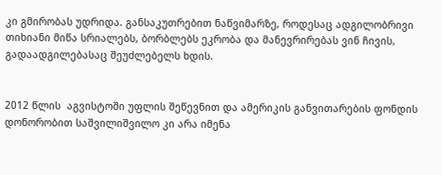კი გმირობას უდრიდა. განსაკუთრებით ნაწვიმარზე, როდესაც ადგილობრივი თიხიანი მიწა სრიალებს, ბორბლებს ეკრობა და მანევრირებას ვინ ჩივის, გადაადგილებასაც შეუძლებელს ხდის.


2012 წლის  აგვისტოში უფლის შეწევნით და ამერიკის განვითარების ფონდის დონორობით საშვილიშვილო კი არა იმენა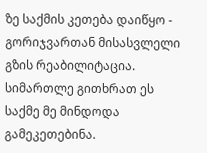ზე საქმის კეთება დაიწყო - გორიჯვართან მისასვლელი გზის რეაბილიტაცია. სიმართლე გითხრათ ეს საქმე მე მინდოდა გამეკეთებინა.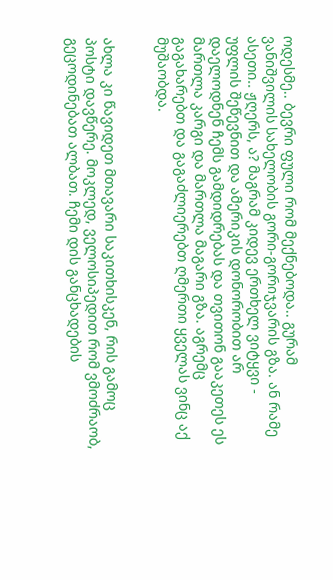ოდესმე.. ბევრი ფული რომ მექნებოდა.. გურამ ვანიშვილის სახელობის გორი-გორიჯვარის გზა. ან რამე ასეთი.. ჟღერს, ა? მაგრამ კიდევ ერთხელ ვიტყვი - უფლის შეწევნით და ამერიკის დონორობით არ დაელოდნენ ჩემს გამდიდრებას და თვითონ გააკეთეს ეს მართლა კარგი და მართლა მაგარი გზა. აგრემც გაგახარებთ და გაგაძლიერებთ ღმერთი ყველას ვინც აქ მუშაობდა.


ახლა კი წავიდეთ მთავარი საკითხისკენ, რის გამოც პოსტი დავწერე. მოკლედ, ველოსიპედით რომ ვმოძრაობ, გეცოდინებათ ალბათ. ჩემი დის განცხადების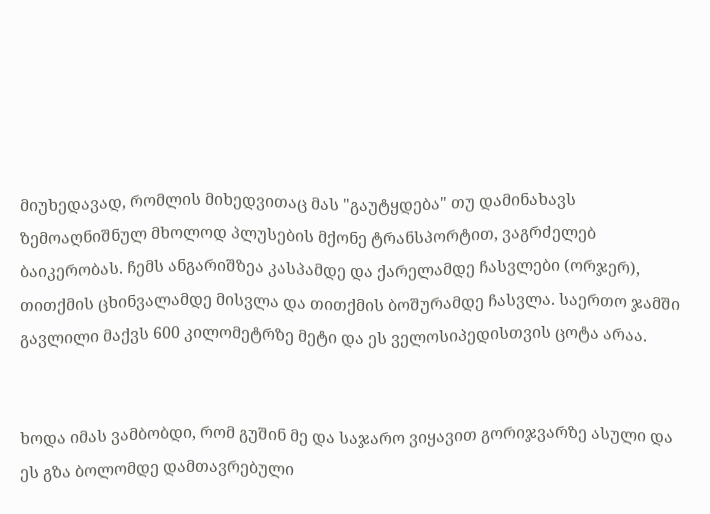მიუხედავად, რომლის მიხედვითაც მას "გაუტყდება" თუ დამინახავს ზემოაღნიშნულ მხოლოდ პლუსების მქონე ტრანსპორტით, ვაგრძელებ ბაიკერობას. ჩემს ანგარიშზეა კასპამდე და ქარელამდე ჩასვლები (ორჯერ), თითქმის ცხინვალამდე მისვლა და თითქმის ბოშურამდე ჩასვლა. საერთო ჯამში გავლილი მაქვს 600 კილომეტრზე მეტი და ეს ველოსიპედისთვის ცოტა არაა.


ხოდა იმას ვამბობდი, რომ გუშინ მე და საჯარო ვიყავით გორიჯვარზე ასული და ეს გზა ბოლომდე დამთავრებული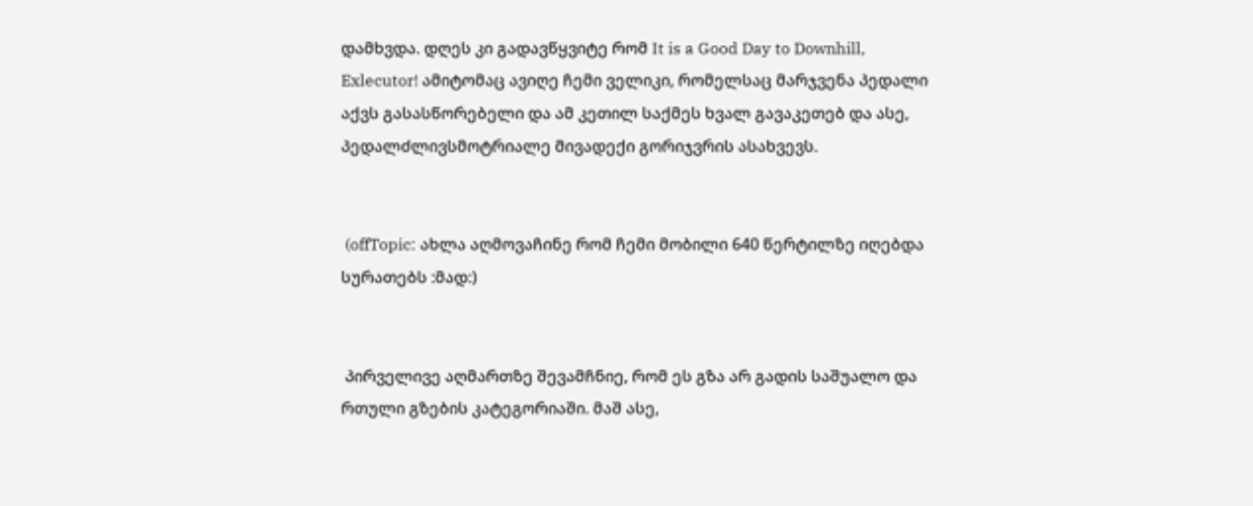დამხვდა. დღეს კი გადავწყვიტე რომ It is a Good Day to Downhill, Exlecutor! ამიტომაც ავიღე ჩემი ველიკი, რომელსაც მარჯვენა პედალი აქვს გასასწორებელი და ამ კეთილ საქმეს ხვალ გავაკეთებ და ასე, პედალძლივსმოტრიალე მივადექი გორიჯვრის ასახვევს.


 (offTopic: ახლა აღმოვაჩინე რომ ჩემი მობილი 640 წერტილზე იღებდა სურათებს :მად:)


 პირველივე აღმართზე შევამჩნიე, რომ ეს გზა არ გადის საშუალო და რთული გზების კატეგორიაში. მაშ ასე,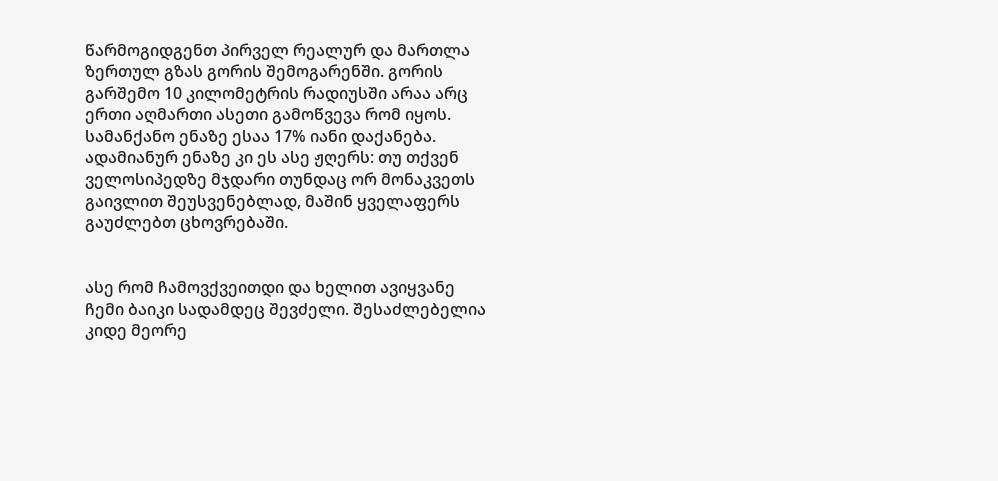წარმოგიდგენთ პირველ რეალურ და მართლა ზერთულ გზას გორის შემოგარენში. გორის გარშემო 10 კილომეტრის რადიუსში არაა არც ერთი აღმართი ასეთი გამოწვევა რომ იყოს. სამანქანო ენაზე ესაა 17% იანი დაქანება. ადამიანურ ენაზე კი ეს ასე ჟღერს: თუ თქვენ ველოსიპედზე მჯდარი თუნდაც ორ მონაკვეთს გაივლით შეუსვენებლად, მაშინ ყველაფერს გაუძლებთ ცხოვრებაში.


ასე რომ ჩამოვქვეითდი და ხელით ავიყვანე ჩემი ბაიკი სადამდეც შევძელი. შესაძლებელია კიდე მეორე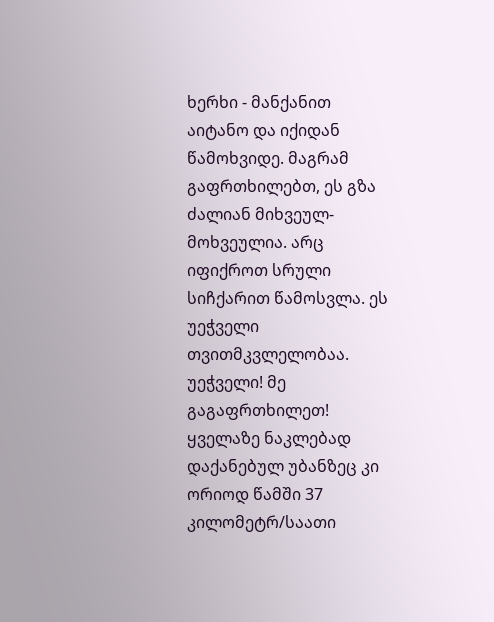ხერხი - მანქანით აიტანო და იქიდან წამოხვიდე. მაგრამ გაფრთხილებთ, ეს გზა ძალიან მიხვეულ-მოხვეულია. არც იფიქროთ სრული სიჩქარით წამოსვლა. ეს უეჭველი თვითმკვლელობაა. უეჭველი! მე გაგაფრთხილეთ! ყველაზე ნაკლებად დაქანებულ უბანზეც კი ორიოდ წამში 37 კილომეტრ/საათი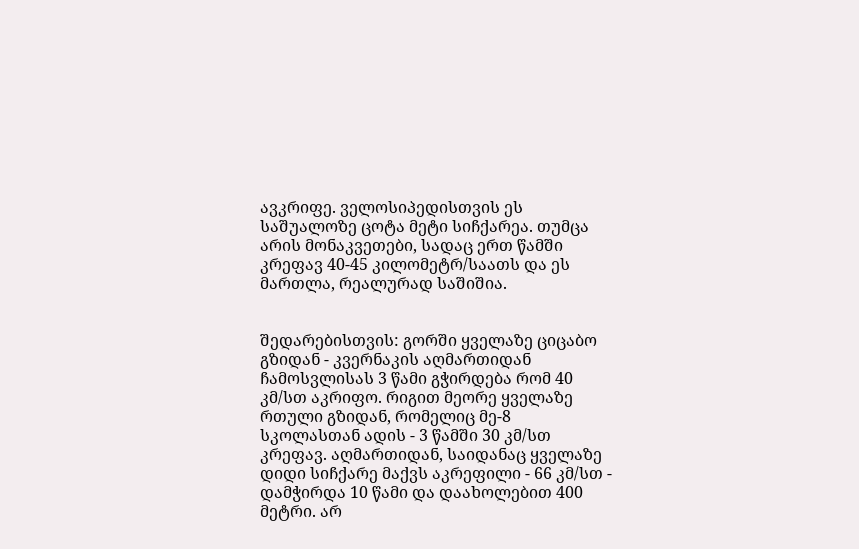ავკრიფე. ველოსიპედისთვის ეს საშუალოზე ცოტა მეტი სიჩქარეა. თუმცა არის მონაკვეთები, სადაც ერთ წამში კრეფავ 40-45 კილომეტრ/საათს და ეს მართლა, რეალურად საშიშია.


შედარებისთვის: გორში ყველაზე ციცაბო გზიდან - კვერნაკის აღმართიდან ჩამოსვლისას 3 წამი გჭირდება რომ 40 კმ/სთ აკრიფო. რიგით მეორე ყველაზე რთული გზიდან, რომელიც მე-8 სკოლასთან ადის - 3 წამში 30 კმ/სთ კრეფავ. აღმართიდან, საიდანაც ყველაზე დიდი სიჩქარე მაქვს აკრეფილი - 66 კმ/სთ - დამჭირდა 10 წამი და დაახოლებით 400 მეტრი. არ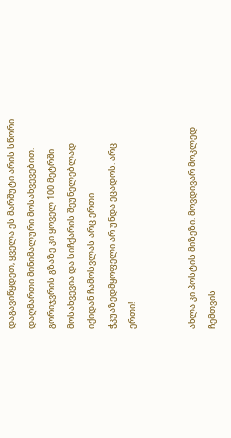დაგავიწყდეთ, ყველა ეს მარშუტი არის სწორი დაღმართი მინიმალური მოსახვევებით. გორიჯვრის გზაზე კი ყოველ 100 მეტრში მოსახვევია და სიჩქარის შეუნელებლად იქიდან ჩამოსვლას არც ერთი ჭკუაზედმყოფელი არ უნდა ეცადოს. არც ერთი!


ახლა კი პოსტის მიზეზი. მოვდივარ მოკლედ ჩემთვის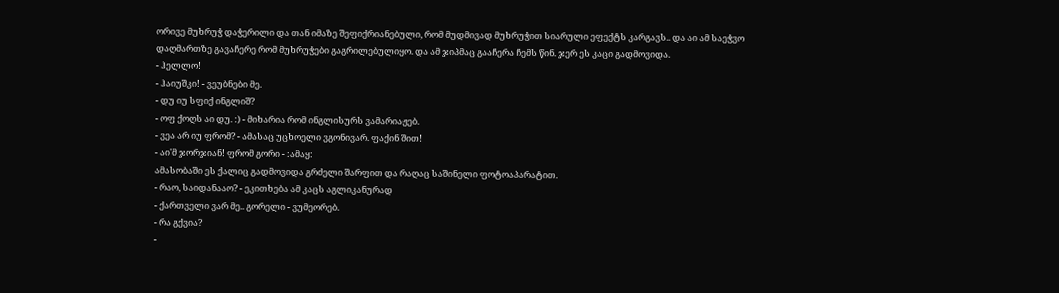ორივე მუხრუჭ დაჭერილი და თან იმაზე შეფიქრიანებული, რომ მუდმივად მუხრუჭით სიარული ეფექტს კარგავს.. და აი ამ საეჭვო დაღმართზე გავაჩერე რომ მუხრუჭები გაგრილებულიყო. და ამ ჯიპმაც გააჩერა ჩემს წინ. ჯერ ეს კაცი გადმოვიდა.
- ჰელლო!
- ჰაიუშკი! - ვეუბნები მე.
- დუ იუ სფიქ ინგლიშ?
- ოფ ქოღს აი დუ. :) - მიხარია რომ ინგლისურს ვამარიაჟებ.
- ვეა არ იუ ფრომ? - ამასაც უცხოელი ვგონივარ. ფაქინ შით!
- აი'მ ჯორჯიან! ფრომ გორი - :ამაყ:
ამასობაში ეს ქალიც გადმოვიდა გრძელი შარფით და რაღაც საშინელი ფოტოაპარატით.
- რაო, საიდანააო? - ეკითხება ამ კაცს აგლიკანურად
- ქართველი ვარ მე.. გორელი - ვუმეორებ.
- რა გქვია?
-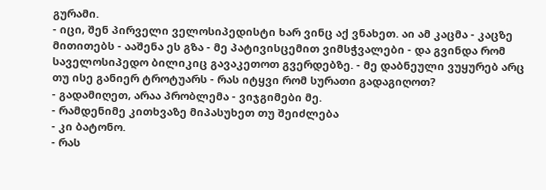გურამი.
- იცი, შენ პირველი ველოსიპედისტი ხარ ვინც აქ ვნახეთ. აი ამ კაცმა - კაცზე მითითებს - ააშენა ეს გზა - მე პატივისცემით ვიმსჭვალები - და გვინდა რომ საველოსიპედო ბილიკიც გავაკეთოთ გვერდებზე. - მე დაბნეული ვუყურებ არც თუ ისე განიერ ტროტუარს - რას იტყვი რომ სურათი გადაგიღოთ?
- გადამიღეთ, არაა პრობლემა - ვიჯგიმები მე.
- რამდენიმე კითხვაზე მიპასუხეთ თუ შეიძლება
- კი ბატონო.
- რას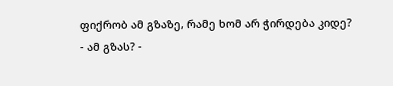ფიქრობ ამ გზაზე, რამე ხომ არ ჭირდება კიდე?
- ამ გზას? -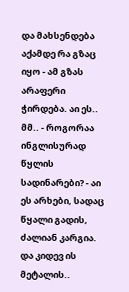და მახსენდება აქამდე რა გზაც იყო - ამ გზას არაფერი ჭირდება. აი ეს.. მმ.. - როგორაა ინგლისურად წყლის სადინარები? - აი ეს არხები, სადაც წყალი გადის, ძალიან კარგია. და კიდევ ის მეტალის..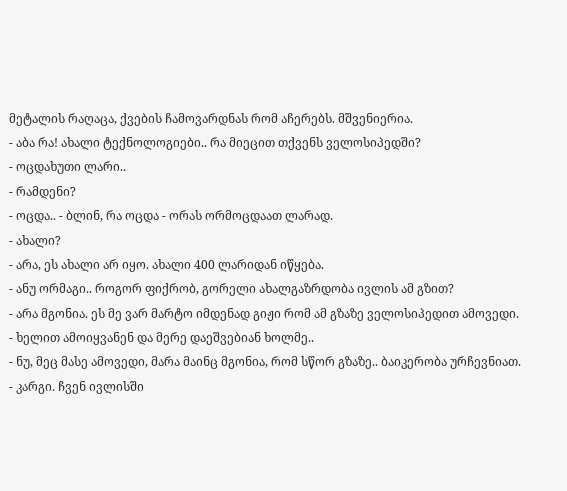მეტალის რაღაცა, ქვების ჩამოვარდნას რომ აჩერებს. მშვენიერია.
- აბა რა! ახალი ტექნოლოგიები.. რა მიეცით თქვენს ველოსიპედში?
- ოცდახუთი ლარი..
- რამდენი?
- ოცდა.. - ბლინ, რა ოცდა - ორას ორმოცდაათ ლარად.
- ახალი?
- არა, ეს ახალი არ იყო. ახალი 400 ლარიდან იწყება.
- ანუ ორმაგი.. როგორ ფიქრობ, გორელი ახალგაზრდობა ივლის ამ გზით?
- არა მგონია. ეს მე ვარ მარტო იმდენად გიჟი რომ ამ გზაზე ველოსიპედით ამოვედი.
- ხელით ამოიყვანენ და მერე დაეშვებიან ხოლმე..
- ნუ, მეც მასე ამოვედი, მარა მაინც მგონია, რომ სწორ გზაზე.. ბაიკერობა ურჩევნიათ.
- კარგი. ჩვენ ივლისში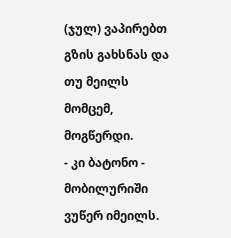(ჯულ) ვაპირებთ გზის გახსნას და თუ მეილს მომცემ, მოგწერდი.
- კი ბატონო - მობილურიში ვუწერ იმეილს.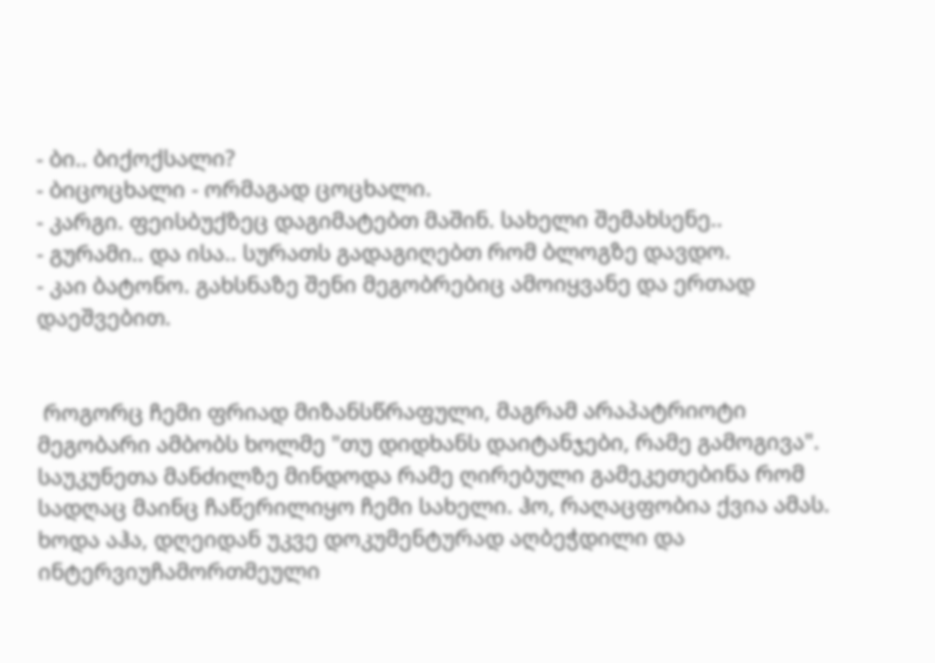- ბი.. ბიქოქსალი?
- ბიცოცხალი - ორმაგად ცოცხალი.
- კარგი. ფეისბუქზეც დაგიმატებთ მაშინ. სახელი შემახსენე..
- გურამი.. და ისა.. სურათს გადაგიღებთ რომ ბლოგზე დავდო.
- კაი ბატონო. გახსნაზე შენი მეგობრებიც ამოიყვანე და ერთად დაეშვებით.


 როგორც ჩემი ფრიად მიზანსწრაფული, მაგრამ არაპატრიოტი მეგობარი ამბობს ხოლმე "თუ დიდხანს დაიტანჯები, რამე გამოგივა". საუკუნეთა მანძილზე მინდოდა რამე ღირებული გამეკეთებინა რომ სადღაც მაინც ჩაწერილიყო ჩემი სახელი. ჰო, რაღაცფობია ქვია ამას. ხოდა აჰა, დღეიდან უკვე დოკუმენტურად აღბეჭდილი და ინტერვიუჩამორთმეული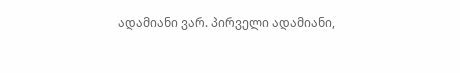ადამიანი ვარ. პირველი ადამიანი,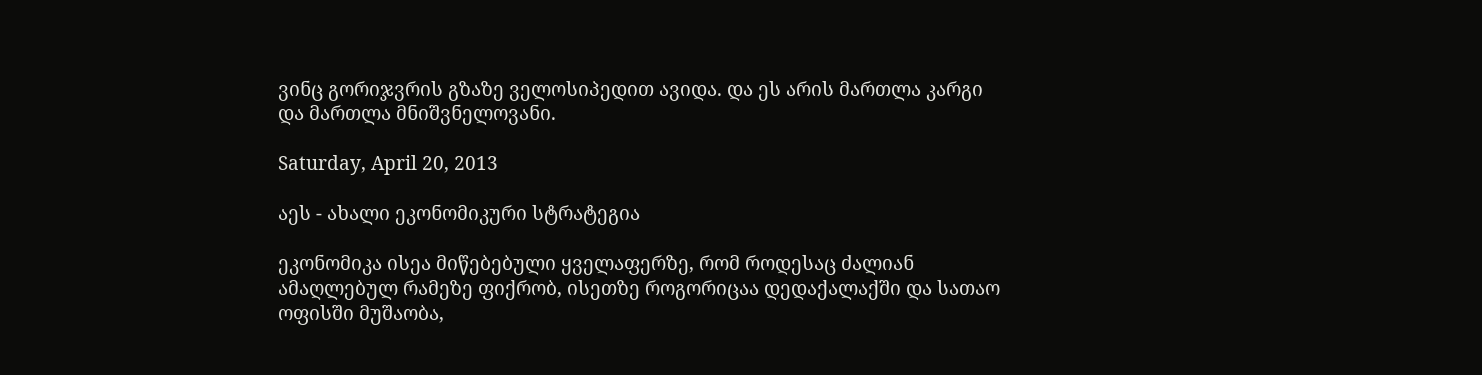ვინც გორიჯვრის გზაზე ველოსიპედით ავიდა. და ეს არის მართლა კარგი და მართლა მნიშვნელოვანი.

Saturday, April 20, 2013

აეს - ახალი ეკონომიკური სტრატეგია

ეკონომიკა ისეა მიწებებული ყველაფერზე, რომ როდესაც ძალიან ამაღლებულ რამეზე ფიქრობ, ისეთზე როგორიცაა დედაქალაქში და სათაო ოფისში მუშაობა,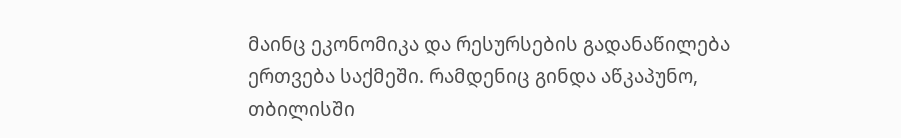მაინც ეკონომიკა და რესურსების გადანაწილება ერთვება საქმეში. რამდენიც გინდა აწკაპუნო, თბილისში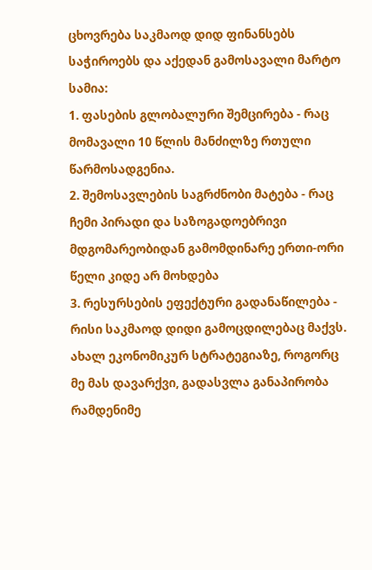ცხოვრება საკმაოდ დიდ ფინანსებს საჭიროებს და აქედან გამოსავალი მარტო სამია:
1. ფასების გლობალური შემცირება - რაც მომავალი 10 წლის მანძილზე რთული წარმოსადგენია.
2. შემოსავლების საგრძნობი მატება - რაც ჩემი პირადი და საზოგადოებრივი მდგომარეობიდან გამომდინარე ერთი-ორი წელი კიდე არ მოხდება
3. რესურსების ეფექტური გადანაწილება - რისი საკმაოდ დიდი გამოცდილებაც მაქვს.
ახალ ეკონომიკურ სტრატეგიაზე, როგორც მე მას დავარქვი, გადასვლა განაპირობა რამდენიმე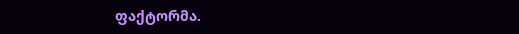ფაქტორმა.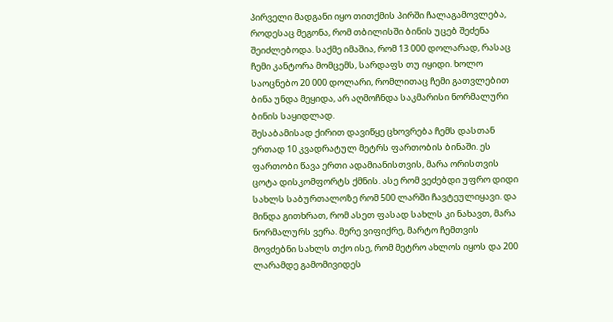პირველი მადგანი იყო თითქმის პირში ჩალაგამოვლება, როდესაც მეგონა, რომ თბილისში ბინის უცებ შეძენა შეიძლებოდა. საქმე იმაშია, რომ 13 000 დოლარად, რასაც ჩემი კანტორა მომცემს, სარდაფს თუ იყიდი. ხოლო საოცნებო 20 000 დოლარი, რომლითაც ჩემი გათვლებით ბინა უნდა მეყიდა, არ აღმოჩნდა საკმარისი ნორმალური ბინის საყიდლად.
შესაბამისად ქირით დავიწყე ცხოვრება ჩემს დასთან ერთად 10 კვადრატულ მეტრს ფართობის ბინაში. ეს ფართობი წავა ერთი ადამიანისთვის, მარა ორისთვის ცოტა დისკომფორტს ქმნის. ასე რომ ვეძებდი უფრო დიდი სახლს საბურთალოზე რომ 500 ლარში ჩავტეულიყავი. და მინდა გითხრათ, რომ ასეთ ფასად სახლს კი ნახავთ, მარა ნორმალურს ვერა. მერე ვიფიქრე, მარტო ჩემთვის მოვძებნი სახლს თქო ისე, რომ მეტრო ახლოს იყოს და 200 ლარამდე გამომივიდეს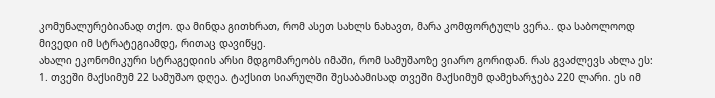კომუნალურებიანად თქო. და მინდა გითხრათ, რომ ასეთ სახლს ნახავთ, მარა კომფორტულს ვერა.. და საბოლოოდ მივედი იმ სტრატეგიამდე, რითაც დავიწყე.
ახალი ეკონომიკური სტრაგედიის არსი მდგომარეობს იმაში, რომ სამუშაოზე ვიარო გორიდან. რას გვაძლევს ახლა ეს:
1. თვეში მაქსიმუმ 22 სამუშაო დღეა. ტაქსით სიარულში შესაბამისად თვეში მაქსიმუმ დამეხარჯება 220 ლარი. ეს იმ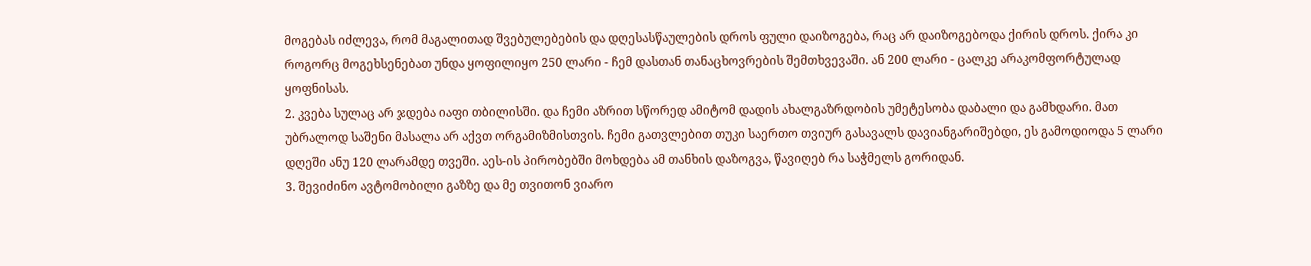მოგებას იძლევა, რომ მაგალითად შვებულებების და დღესასწაულების დროს ფული დაიზოგება, რაც არ დაიზოგებოდა ქირის დროს. ქირა კი როგორც მოგეხსენებათ უნდა ყოფილიყო 250 ლარი - ჩემ დასთან თანაცხოვრების შემთხვევაში. ან 200 ლარი - ცალკე არაკომფორტულად ყოფნისას.
2. კვება სულაც არ ჯდება იაფი თბილისში. და ჩემი აზრით სწორედ ამიტომ დადის ახალგაზრდობის უმეტესობა დაბალი და გამხდარი. მათ უბრალოდ საშენი მასალა არ აქვთ ორგამიზმისთვის. ჩემი გათვლებით თუკი საერთო თვიურ გასავალს დავიანგარიშებდი, ეს გამოდიოდა 5 ლარი დღეში ანუ 120 ლარამდე თვეში. აეს-ის პირობებში მოხდება ამ თანხის დაზოგვა, წავიღებ რა საჭმელს გორიდან.
3. შევიძინო ავტომობილი გაზზე და მე თვითონ ვიარო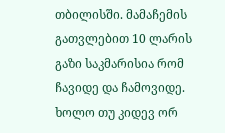თბილისში. მამაჩემის გათვლებით 10 ლარის გაზი საკმარისია რომ ჩავიდე და ჩამოვიდე. ხოლო თუ კიდევ ორ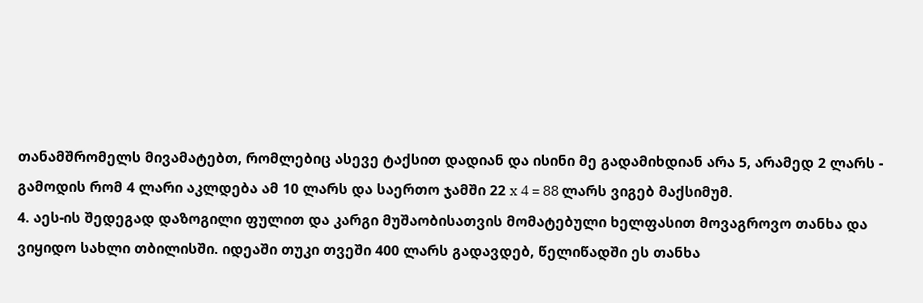თანამშრომელს მივამატებთ, რომლებიც ასევე ტაქსით დადიან და ისინი მე გადამიხდიან არა 5, არამედ 2 ლარს - გამოდის რომ 4 ლარი აკლდება ამ 10 ლარს და საერთო ჯამში 22 x 4 = 88 ლარს ვიგებ მაქსიმუმ.
4. აეს-ის შედეგად დაზოგილი ფულით და კარგი მუშაობისათვის მომატებული ხელფასით მოვაგროვო თანხა და ვიყიდო სახლი თბილისში. იდეაში თუკი თვეში 400 ლარს გადავდებ, წელიწადში ეს თანხა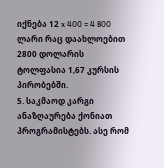იქნება 12 x 400 = 4 800 ლარი რაც დაახლოებით 2800 დოლარის ტოლფასია 1,67 კურსის პირობებში.
5. საკმაოდ კარგი ანაზღაურება ქონიათ პროგრამისტებს. ასე რომ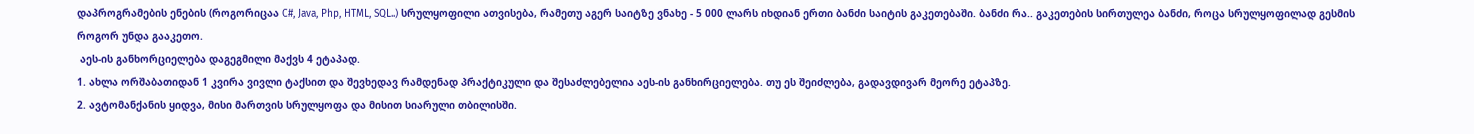დაპროგრამების ენების (როგორიცაა C#, Java, Php, HTML, SQL..) სრულყოფილი ათვისება, რამეთუ აგერ საიტზე ვნახე - 5 000 ლარს იხდიან ერთი ბანძი საიტის გაკეთებაში. ბანძი რა.. გაკეთების სირთულეა ბანძი, როცა სრულყოფილად გესმის როგორ უნდა გააკეთო.
 აეს-ის განხორციელება დაგეგმილი მაქვს 4 ეტაპად.
1. ახლა ორშაბათიდან 1 კვირა ვივლი ტაქსით და შევხედავ რამდენად პრაქტიკული და შესაძლებელია აეს-ის განხირციელება. თუ ეს შეიძლება, გადავდივარ მეორე ეტაპზე.
2. ავტომანქანის ყიდვა, მისი მართვის სრულყოფა და მისით სიარული თბილისში.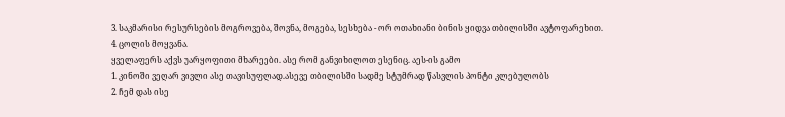3. საკმარისი რესურსების მოგროვება, შოვნა, მოგება, სესხება - ორ ოთახიანი ბინის ყიდვა თბილისში ავტოფარეხით.
4. ცოლის მოყვანა.
ყველაფერს აქვს უარყოფითი მხარეები. ასე რომ განვიხილოთ ესენიც. აეს-ის გამო
1. კინოში ვეღარ ვივლი ასე თავისუფლად.ასევე თბილისში სადმე სტუმრად წასვლის პონტი კლებულობს
2. ჩემ დას ისე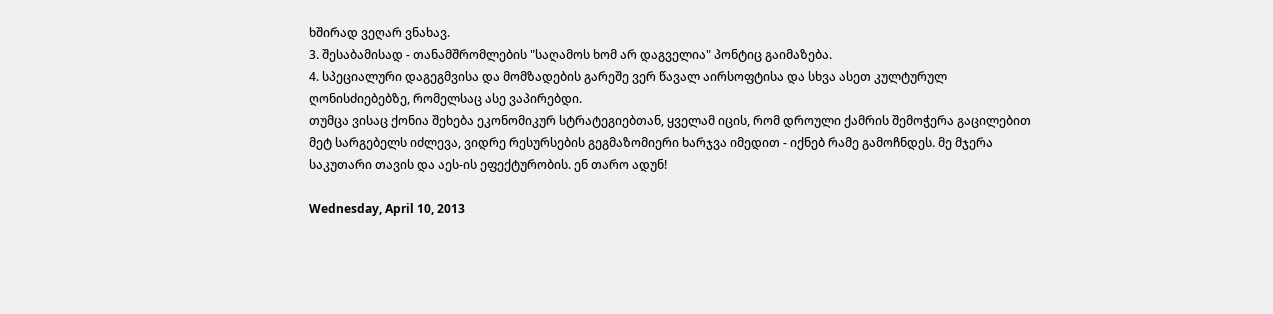ხშირად ვეღარ ვნახავ.
3. შესაბამისად - თანამშრომლების "საღამოს ხომ არ დაგველია" პონტიც გაიმაზება.
4. სპეციალური დაგეგმვისა და მომზადების გარეშე ვერ წავალ აირსოფტისა და სხვა ასეთ კულტურულ ღონისძიებებზე, რომელსაც ასე ვაპირებდი.
თუმცა ვისაც ქონია შეხება ეკონომიკურ სტრატეგიებთან, ყველამ იცის, რომ დროული ქამრის შემოჭერა გაცილებით მეტ სარგებელს იძლევა, ვიდრე რესურსების გეგმაზომიერი ხარჯვა იმედით - იქნებ რამე გამოჩნდეს. მე მჯერა საკუთარი თავის და აეს-ის ეფექტურობის. ენ თარო ადუნ!

Wednesday, April 10, 2013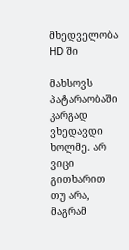მხედველობა HD ში

მახსოვს პატარაობაში კარგად ვხედავდი ხოლმე. არ ვიცი გითხარით თუ არა, მაგრამ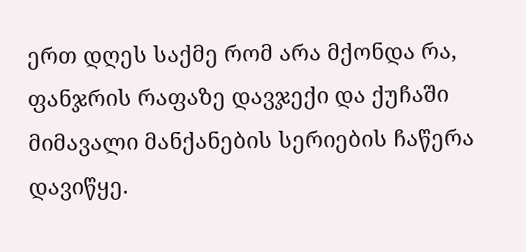ერთ დღეს საქმე რომ არა მქონდა რა, ფანჯრის რაფაზე დავჯექი და ქუჩაში მიმავალი მანქანების სერიების ჩაწერა დავიწყე.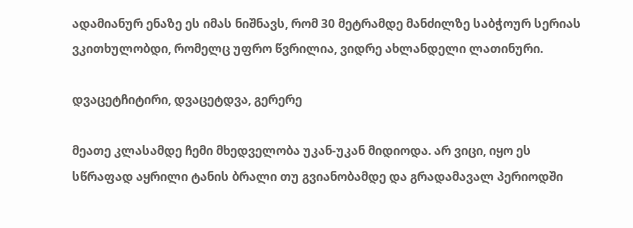ადამიანურ ენაზე ეს იმას ნიშნავს, რომ 30 მეტრამდე მანძილზე საბჭოურ სერიას ვკითხულობდი, რომელც უფრო წვრილია, ვიდრე ახლანდელი ლათინური.

დვაცეტჩიტირი, დვაცეტდვა, გერერე

მეათე კლასამდე ჩემი მხედველობა უკან-უკან მიდიოდა. არ ვიცი, იყო ეს სწრაფად აყრილი ტანის ბრალი თუ გვიანობამდე და გრადამავალ პერიოდში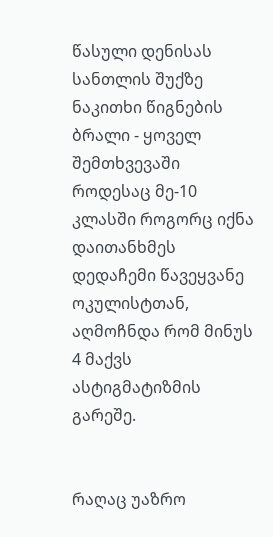წასული დენისას სანთლის შუქზე ნაკითხი წიგნების ბრალი - ყოველ შემთხვევაში როდესაც მე-10 კლასში როგორც იქნა დაითანხმეს დედაჩემი წავეყვანე ოკულისტთან, აღმოჩნდა რომ მინუს 4 მაქვს ასტიგმატიზმის გარეშე.


რაღაც უაზრო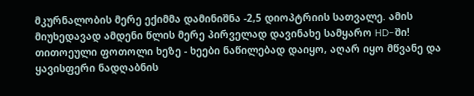მკურნალობის მერე ექიმმა დამინიშნა -2,5 დიოპტრიის სათვალე. ამის მიუხედავად ამდენი წლის მერე პირველად დავინახე სამყარო HD-ში! თითოეული ფოთოლი ხეზე - ხეები ნაწილებად დაიყო, აღარ იყო მწვანე და ყავისფერი ნადღაბნის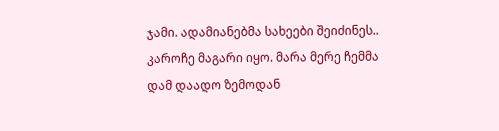ჯამი. ადამიანებმა სახეები შეიძინეს.. კაროჩე მაგარი იყო. მარა მერე ჩემმა დამ დაადო ზემოდან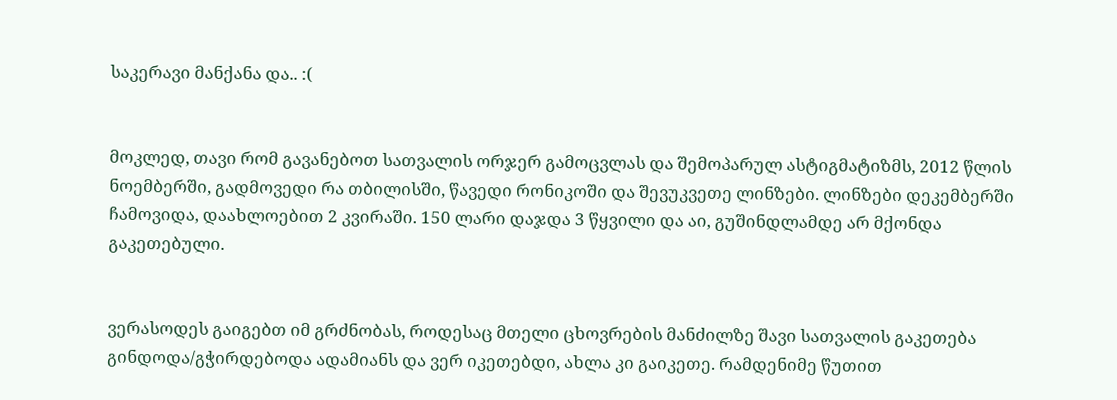საკერავი მანქანა და.. :(


მოკლედ, თავი რომ გავანებოთ სათვალის ორჯერ გამოცვლას და შემოპარულ ასტიგმატიზმს, 2012 წლის ნოემბერში, გადმოვედი რა თბილისში, წავედი რონიკოში და შევუკვეთე ლინზები. ლინზები დეკემბერში ჩამოვიდა, დაახლოებით 2 კვირაში. 150 ლარი დაჯდა 3 წყვილი და აი, გუშინდლამდე არ მქონდა გაკეთებული.


ვერასოდეს გაიგებთ იმ გრძნობას, როდესაც მთელი ცხოვრების მანძილზე შავი სათვალის გაკეთება გინდოდა/გჭირდებოდა ადამიანს და ვერ იკეთებდი, ახლა კი გაიკეთე. რამდენიმე წუთით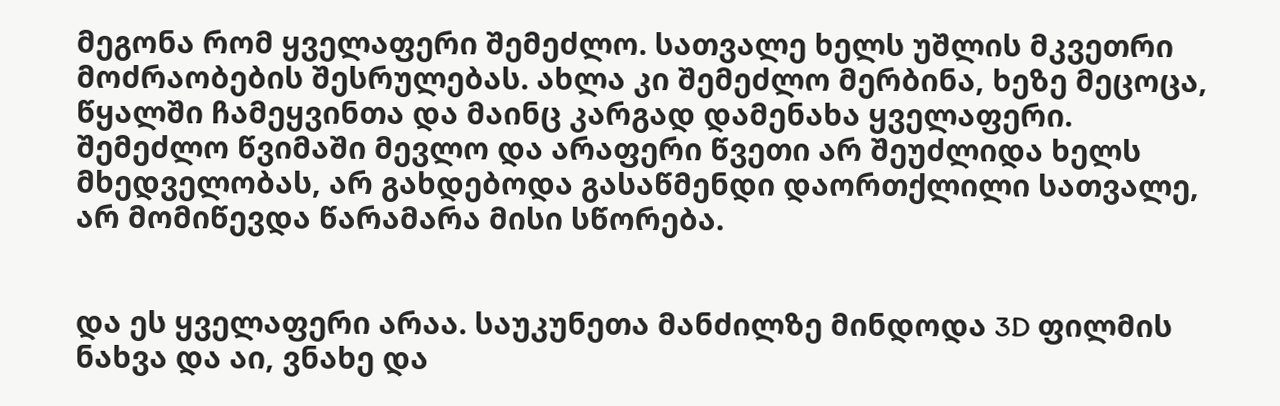მეგონა რომ ყველაფერი შემეძლო. სათვალე ხელს უშლის მკვეთრი მოძრაობების შესრულებას. ახლა კი შემეძლო მერბინა, ხეზე მეცოცა, წყალში ჩამეყვინთა და მაინც კარგად დამენახა ყველაფერი. შემეძლო წვიმაში მევლო და არაფერი წვეთი არ შეუძლიდა ხელს მხედველობას, არ გახდებოდა გასაწმენდი დაორთქლილი სათვალე, არ მომიწევდა წარამარა მისი სწორება.


და ეს ყველაფერი არაა. საუკუნეთა მანძილზე მინდოდა 3D ფილმის ნახვა და აი, ვნახე და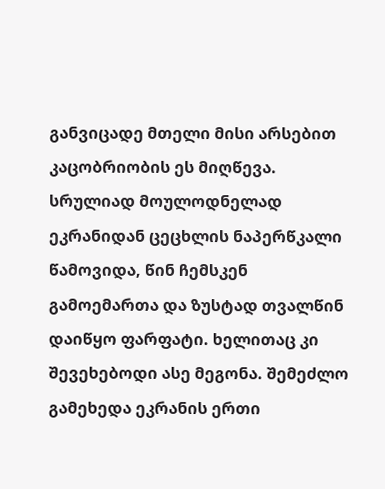განვიცადე მთელი მისი არსებით კაცობრიობის ეს მიღწევა. სრულიად მოულოდნელად ეკრანიდან ცეცხლის ნაპერწკალი წამოვიდა, წინ ჩემსკენ გამოემართა და ზუსტად თვალწინ დაიწყო ფარფატი. ხელითაც კი შევეხებოდი ასე მეგონა. შემეძლო გამეხედა ეკრანის ერთი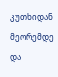კუთხიდან მეორემდე და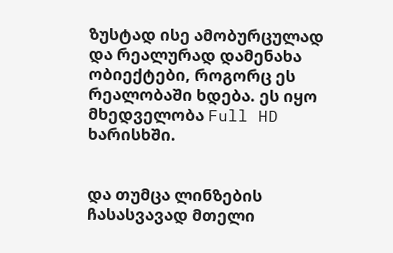ზუსტად ისე ამობურცულად და რეალურად დამენახა ობიექტები, როგორც ეს რეალობაში ხდება. ეს იყო მხედველობა Full HD ხარისხში.


და თუმცა ლინზების ჩასასვავად მთელი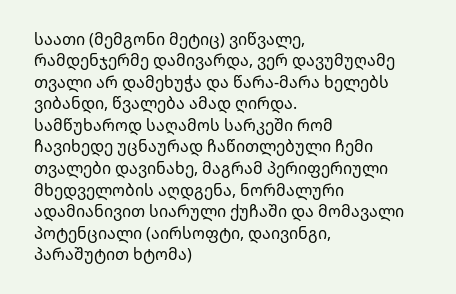საათი (მემგონი მეტიც) ვიწვალე, რამდენჯერმე დამივარდა, ვერ დავუმუღამე თვალი არ დამეხუჭა და წარა-მარა ხელებს ვიბანდი, წვალება ამად ღირდა. სამწუხაროდ საღამოს სარკეში რომ ჩავიხედე უცნაურად ჩაწითლებული ჩემი თვალები დავინახე, მაგრამ პერიფერიული მხედველობის აღდგენა, ნორმალური ადამიანივით სიარული ქუჩაში და მომავალი პოტენციალი (აირსოფტი, დაივინგი, პარაშუტით ხტომა)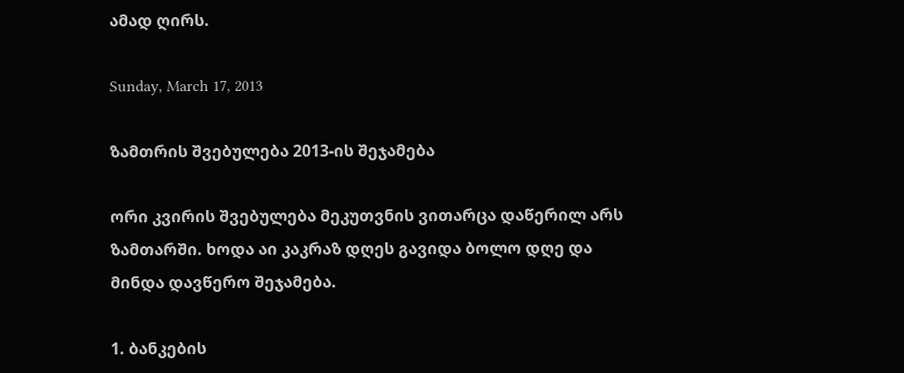ამად ღირს.

Sunday, March 17, 2013

ზამთრის შვებულება 2013-ის შეჯამება

ორი კვირის შვებულება მეკუთვნის ვითარცა დაწერილ არს ზამთარში. ხოდა აი კაკრაზ დღეს გავიდა ბოლო დღე და მინდა დავწერო შეჯამება.

1. ბანკების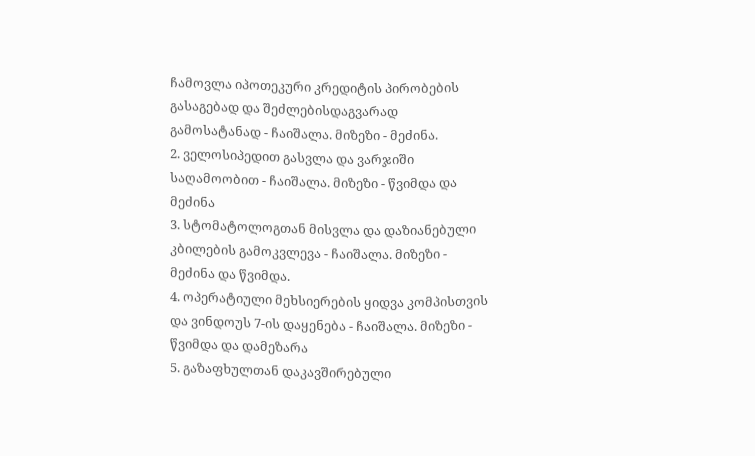ჩამოვლა იპოთეკური კრედიტის პირობების გასაგებად და შეძლებისდაგვარად გამოსატანად - ჩაიშალა. მიზეზი - მეძინა.
2. ველოსიპედით გასვლა და ვარჯიში საღამოობით - ჩაიშალა. მიზეზი - წვიმდა და მეძინა
3. სტომატოლოგთან მისვლა და დაზიანებული კბილების გამოკვლევა - ჩაიშალა. მიზეზი - მეძინა და წვიმდა.
4. ოპერატიული მეხსიერების ყიდვა კომპისთვის და ვინდოუს 7-ის დაყენება - ჩაიშალა. მიზეზი - წვიმდა და დამეზარა
5. გაზაფხულთან დაკავშირებული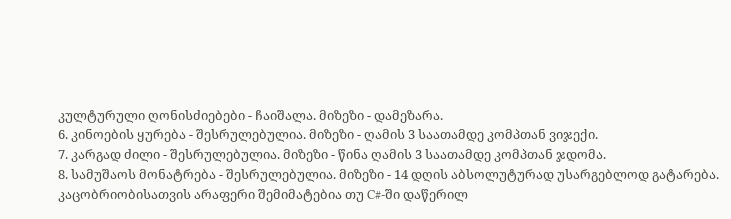კულტურული ღონისძიებები - ჩაიშალა. მიზეზი - დამეზარა.
6. კინოების ყურება - შესრულებულია. მიზეზი - ღამის 3 საათამდე კომპთან ვიჯექი.
7. კარგად ძილი - შესრულებულია. მიზეზი - წინა ღამის 3 საათამდე კომპთან ჯდომა.
8. სამუშაოს მონატრება - შესრულებულია. მიზეზი - 14 დღის აბსოლუტურად უსარგებლოდ გატარება. კაცობრიობისათვის არაფერი შემიმატებია თუ C#-ში დაწერილ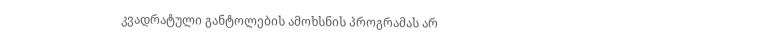კვადრატული განტოლების ამოხსნის პროგრამას არ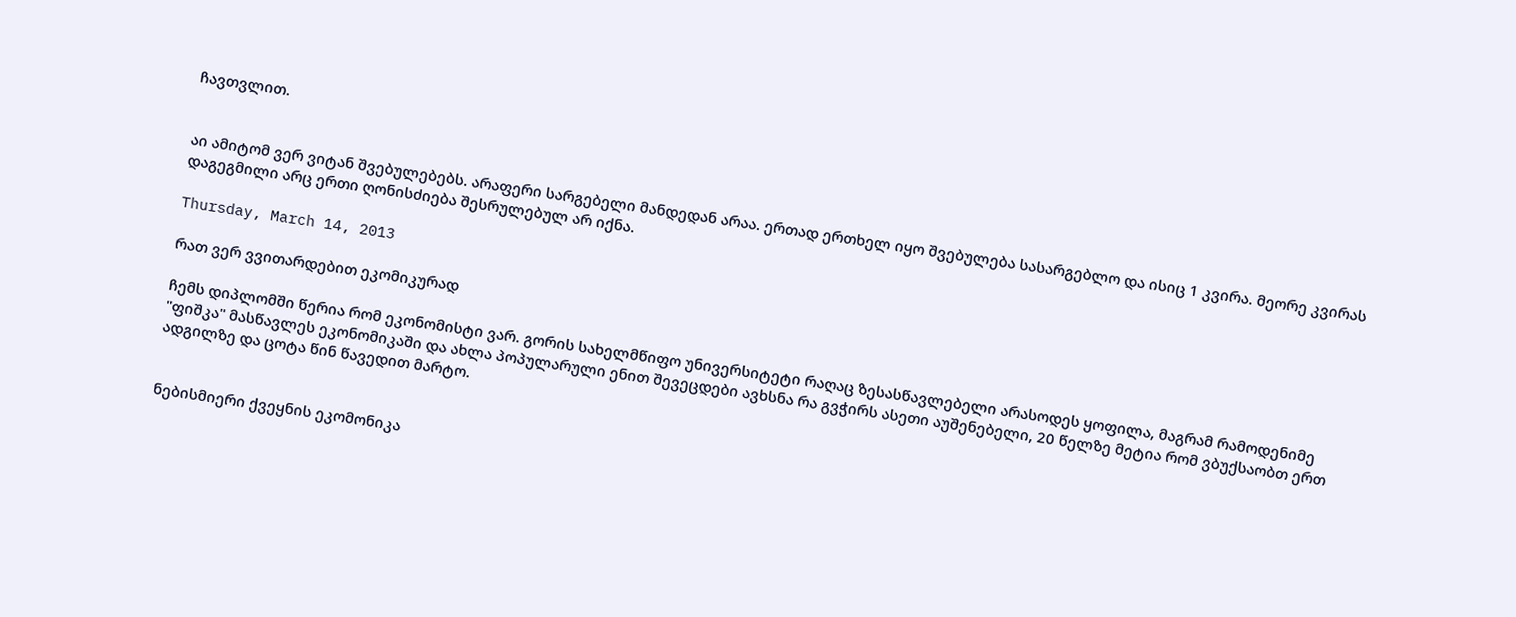ჩავთვლით.


აი ამიტომ ვერ ვიტან შვებულებებს. არაფერი სარგებელი მანდედან არაა. ერთად ერთხელ იყო შვებულება სასარგებლო და ისიც 1 კვირა. მეორე კვირას დაგეგმილი არც ერთი ღონისძიება შესრულებულ არ იქნა.

Thursday, March 14, 2013

რათ ვერ ვვითარდებით ეკომიკურად

ჩემს დიპლომში წერია რომ ეკონომისტი ვარ. გორის სახელმწიფო უნივერსიტეტი რაღაც ზესასწავლებელი არასოდეს ყოფილა, მაგრამ რამოდენიმე "ფიშკა" მასწავლეს ეკონომიკაში და ახლა პოპულარული ენით შევეცდები ავხსნა რა გვჭირს ასეთი აუშენებელი, 20 წელზე მეტია რომ ვბუქსაობთ ერთ ადგილზე და ცოტა წინ წავედით მარტო.


ნებისმიერი ქვეყნის ეკომონიკა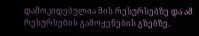დამოკიდებულია მის რესურსებზე და ამ რესურსების გამოყენების გზებზე.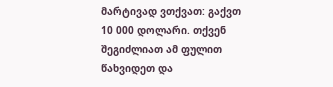მარტივად ვთქვათ: გაქვთ 10 000 დოლარი. თქვენ შეგიძლიათ ამ ფულით წახვიდეთ და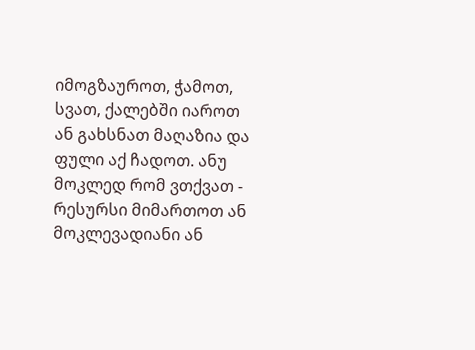იმოგზაუროთ, ჭამოთ, სვათ, ქალებში იაროთ ან გახსნათ მაღაზია და ფული აქ ჩადოთ. ანუ მოკლედ რომ ვთქვათ - რესურსი მიმართოთ ან მოკლევადიანი ან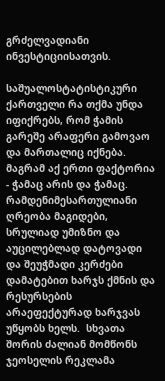გრძელვადიანი ინვესტიციისათვის.

საშუალოსტატისტიკური ქართველი რა თქმა უნდა იფიქრებს, რომ ჭამის გარეშე არაფერი გამოვაო და მართალიც იქნება. მაგრამ აქ ერთი ფაქტორია - ჭამაც არის და ჭამაც. რამდენიმესართულიანი ღრეობა მაგიდები, სრულიად უმიზნო და აუცილებლად დატოვადი და შეუჭმადი კერძები დამატებით ხარჯს ქმნის და რესურსების არაეფექტურად ხარჯვას უწყობს ხელს.  სხვათა შორის ძალიან მომწონს ჯეოსელის რეკლამა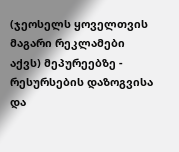(ჯეოსელს ყოველთვის მაგარი რეკლამები აქვს) მეპურეებზე - რესურსების დაზოგვისა და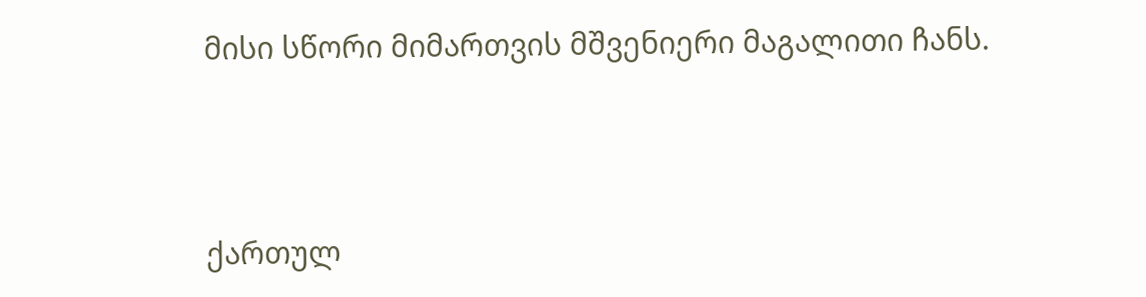მისი სწორი მიმართვის მშვენიერი მაგალითი ჩანს.




ქართულ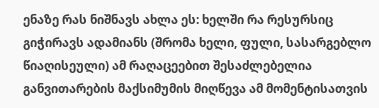ენაზე რას ნიშნავს ახლა ეს: ხელში რა რესურსიც გიჭირავს ადამიანს (შრომა ხელი, ფული, სასარგებლო წიაღისეული) ამ რაღაცეებით შესაძლებელია განვითარების მაქსიმუმის მიღწევა ამ მომენტისათვის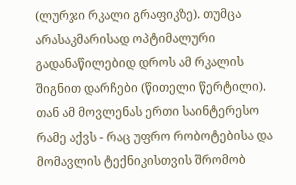(ლურჯი რკალი გრაფიკზე). თუმცა არასაკმარისად ოპტიმალური გადანაწილებიდ დროს ამ რკალის შიგნით დარჩები (წითელი წერტილი). თან ამ მოვლენას ერთი საინტერესო რამე აქვს - რაც უფრო რობოტებისა და მომავლის ტექნიკისთვის შრომობ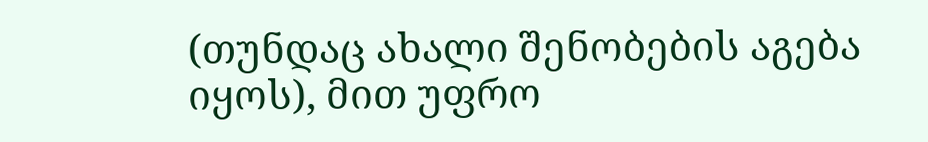(თუნდაც ახალი შენობების აგება იყოს), მით უფრო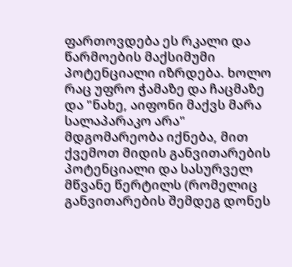ფართოვდება ეს რკალი და წარმოების მაქსიმუმი პოტენციალი იზრდება. ხოლო რაც უფრო ჭამაზე და ჩაცმაზე და "ნახე, აიფონი მაქვს მარა სალაპარაკო არა" მდგომარეობა იქნება, მით ქვემოთ მიდის განვითარების პოტენციალი და სასურველ მწვანე წერტილს (რომელიც განვითარების შემდეგ დონეს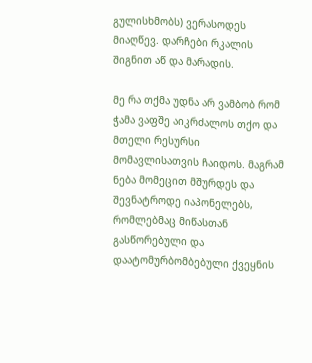გულისხმობს) ვერასოდეს მიაღწევ. დარჩები რკალის შიგნით აწ და მარადის.

მე რა თქმა უდნა არ ვამბობ რომ ჭამა ვაფშე აიკრძალოს თქო და მთელი რესურსი მომავლისათვის ჩაიდოს. მაგრამ ნება მომეცით მშურდეს და შევნატროდე იაპონელებს, რომლებმაც მიწასთან გასწორებული და დაატომურბომბებული ქვეყნის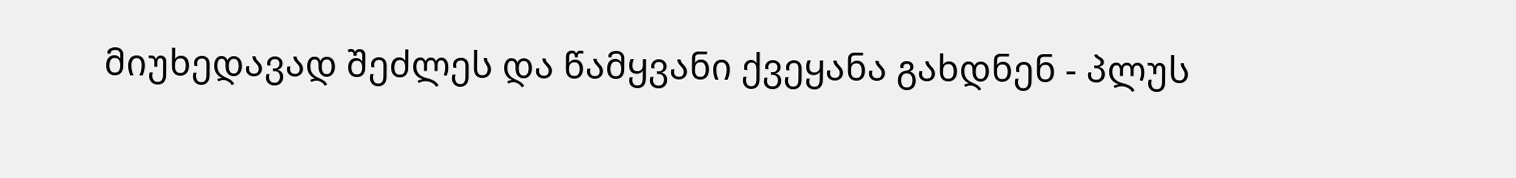მიუხედავად შეძლეს და წამყვანი ქვეყანა გახდნენ - პლუს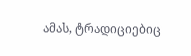ამას, ტრადიციებიც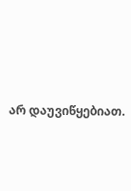არ დაუვიწყებიათ.